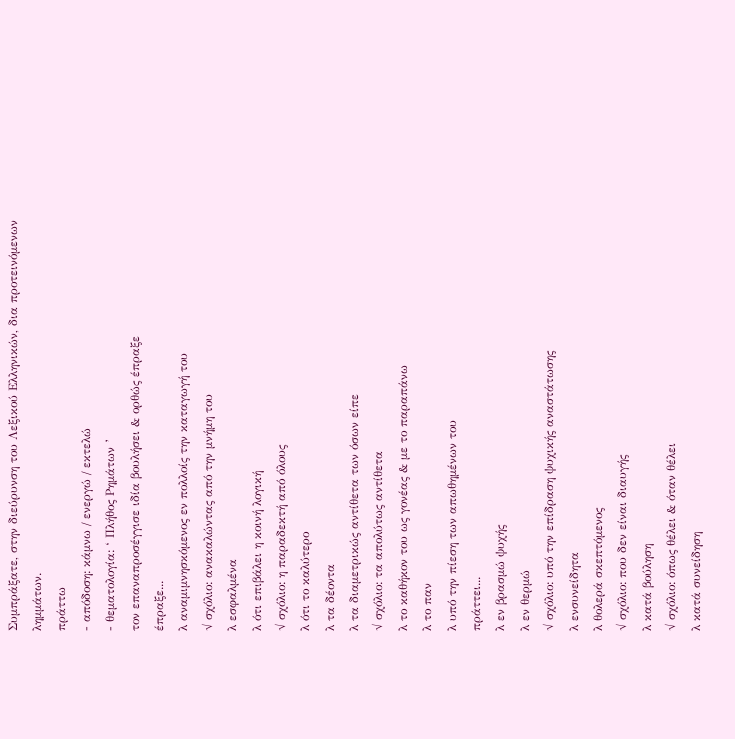Συμπράξατε, στην διεύρυνση του Λεξικού Ελληνικών, δια προτεινόμενων λημμάτων.
πράττω
- απόδοση: κάμνω / ενεργώ / εκτελώ
- θεματολογία: ‘ Πλήθος Ρημάτων ’
τον επαναπροσέγγισε ιδία βουλήσει & ορθώς έπραξε
έπραξε...
λ αναμιμνησκόμενος εν πολλοίς την καταγωγή του
√ σχόλιο: ανακαλώντας από την μνήμη του
λ εσφαλμένα
λ ότι επιβάλει η κοινή λογική
√ σχόλιο: η παραδεκτή από όλους
λ ότι το καλύτερο
λ τα δέοντα
λ τα διαμετρικώς αντίθετα των όσων είπε
√ σχόλιο: τα απολύτως αντίθετα
λ το καθήκον του ως γονέας & με το παραπάνω
λ το παν
λ υπό την πίεση των απωθημένων του
πράττει...
λ εν βρασμώ ψυχής
λ εν θερμώ
√ σχόλιο: υπό την επίδραση ψυχικής αναστάτωσης
λ ενσυνείδητα
λ θολερά σκεπτόμενος
√ σχόλιο: που δεν είναι διαυγής
λ κατά βούληση
√ σχόλιο: όπως θέλει & όταν θέλει
λ κατά συνείδηση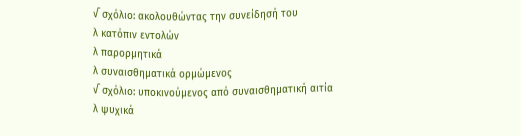√ σχόλιο: ακολουθώντας την συνείδησή του
λ κατόπιν εντολών
λ παρορμητικά
λ συναισθηματικά ορμώμενος
√ σχόλιο: υποκινούμενος από συναισθηματική αιτία
λ ψυχικά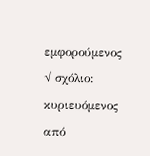εμφορούμενος
√ σχόλιο: κυριευόμενος από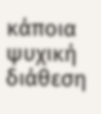κάποια ψυχική διάθεση